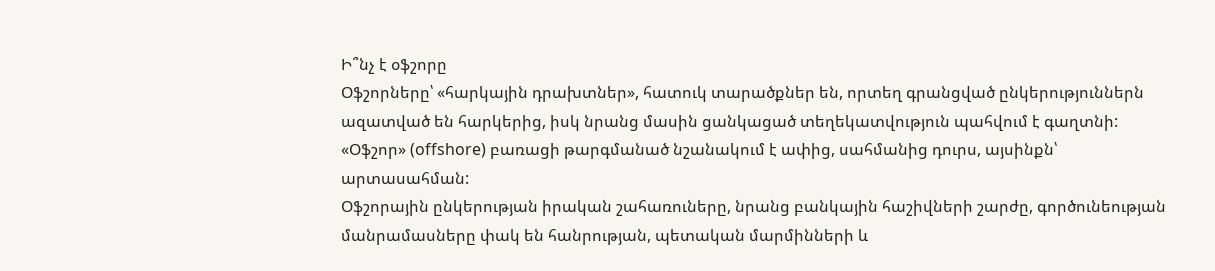Ի՞նչ է օֆշորը
Օֆշորները՝ «հարկային դրախտներ», հատուկ տարածքներ են, որտեղ գրանցված ընկերություններն ազատված են հարկերից, իսկ նրանց մասին ցանկացած տեղեկատվություն պահվում է գաղտնի: «Օֆշոր» (offshore) բառացի թարգմանած նշանակում է ափից, սահմանից դուրս, այսինքն՝ արտասահման:
Օֆշորային ընկերության իրական շահառուները, նրանց բանկային հաշիվների շարժը, գործունեության մանրամասները փակ են հանրության, պետական մարմինների և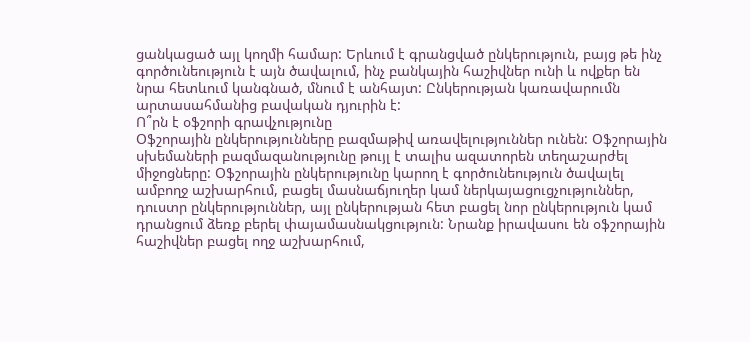ցանկացած այլ կողմի համար: Երևում է գրանցված ընկերություն, բայց թե ինչ գործունեություն է այն ծավալում, ինչ բանկային հաշիվներ ունի և ովքեր են նրա հետևում կանգնած, մնում է անհայտ: Ընկերության կառավարումն արտասահմանից բավական դյուրին է:
Ո՞րն է օֆշորի գրավչությունը
Օֆշորային ընկերությունները բազմաթիվ առավելություններ ունեն: Օֆշորային սխեմաների բազմազանությունը թույլ է տալիս ազատորեն տեղաշարժել միջոցները: Օֆշորային ընկերությունը կարող է գործունեություն ծավալել ամբողջ աշխարհում, բացել մասնաճյուղեր կամ ներկայացուցչություններ, դուստր ընկերություններ, այլ ընկերության հետ բացել նոր ընկերություն կամ դրանցում ձեռք բերել փայամասնակցություն: Նրանք իրավասու են օֆշորային հաշիվներ բացել ողջ աշխարհում,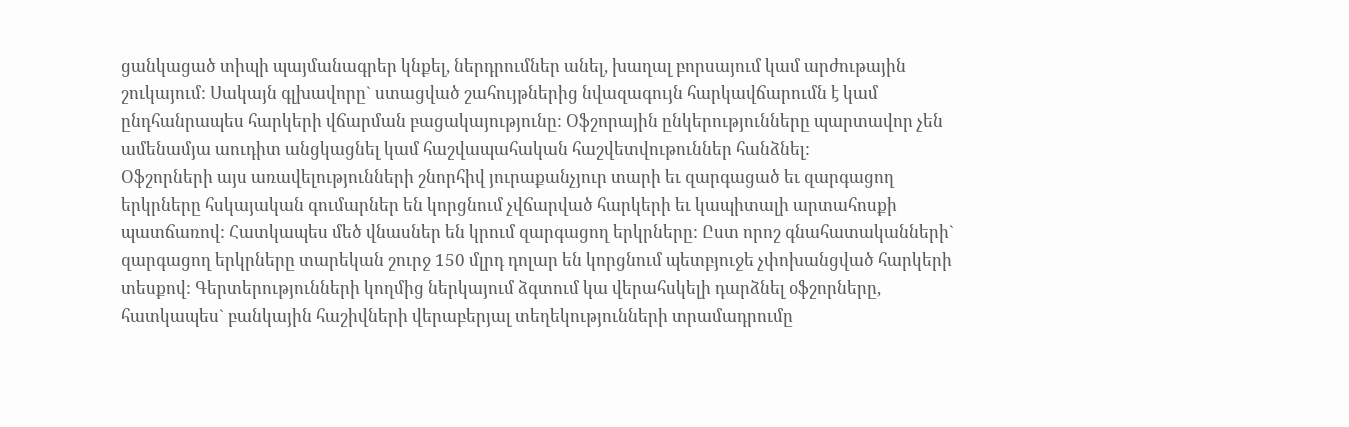ցանկացած տիպի պայմանագրեր կնքել, ներդրումներ անել, խաղալ բորսայում կամ արժութային շուկայում: Սակայն գլխավորը` ստացված շահույթներից նվազագույն հարկավճարումն է կամ ընդհանրապես հարկերի վճարման բացակայությունը: Օֆշորային ընկերությունները պարտավոր չեն ամենամյա աուդիտ անցկացնել կամ հաշվապահական հաշվետվութուններ հանձնել:
Օֆշորների այս առավելությունների շնորհիվ յուրաքանչյուր տարի եւ զարգացած եւ զարգացող երկրները հսկայական գումարներ են կորցնում չվճարված հարկերի եւ կապիտալի արտահոսքի պատճառով: Հատկապես մեծ վնասներ են կրում զարգացող երկրները: Ըստ որոշ գնահատականների` զարգացող երկրները տարեկան շուրջ 150 մլրդ դոլար են կորցնում պետբյուջե չփոխանցված հարկերի տեսքով: Գերտերությունների կողմից ներկայում ձգտում կա վերահսկելի դարձնել օֆշորները, հատկապես` բանկային հաշիվների վերաբերյալ տեղեկությունների տրամադրումը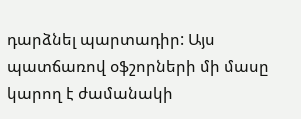դարձնել պարտադիր: Այս պատճառով օֆշորների մի մասը կարող է ժամանակի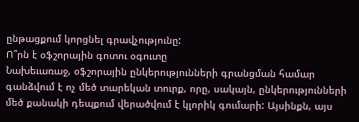ընթացքում կորցնել գրավչությունը:
Ո՞րն է օֆշորային գոտու օգուտը
Նախեւառաջ, օֆշորային ընկերությունների գրանցման համար գանձվում է ոչ մեծ տարեկան տուրք, որը, սակայն, ընկերությունների մեծ քանակի դեպքում վերածվում է կլորիկ գումարի: Այսինքն, այս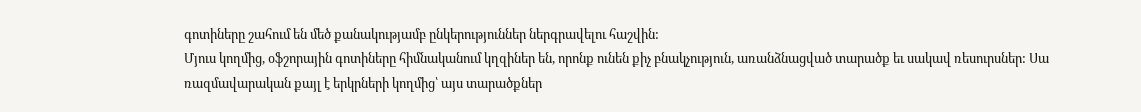գոտիները շահում են մեծ քանակությամբ ընկերություններ ներգրավելու հաշվին:
Մյուս կողմից, օֆշորային գոտիները հիմնականում կղզիներ են, որոնք ունեն քիչ բնակչություն, առանձնացված տարածք եւ սակավ ռեսուրսներ: Սա ռազմավարական քայլ է երկրների կողմից՝ այս տարածքներ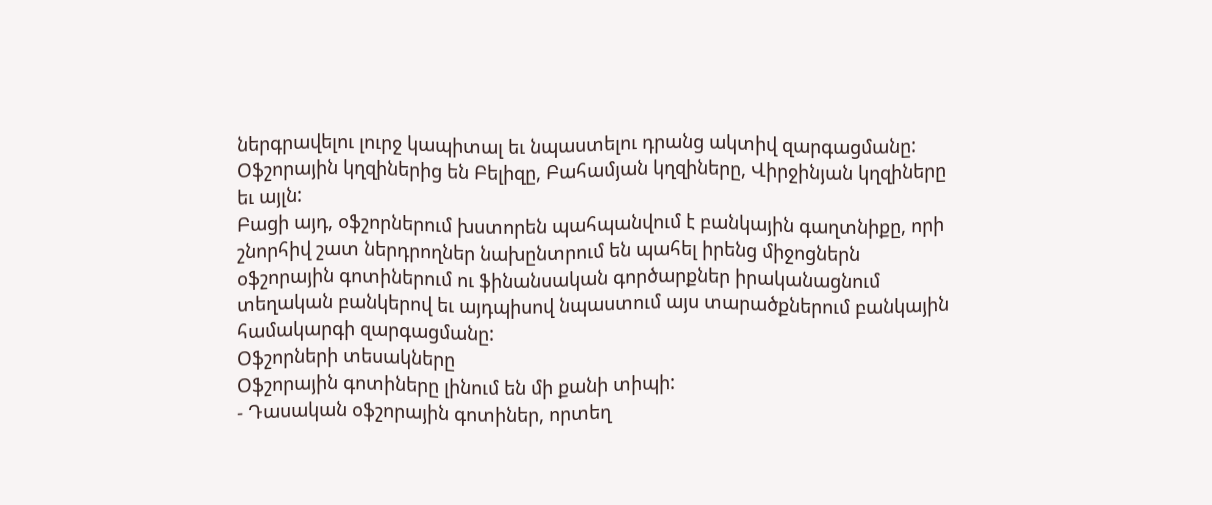ներգրավելու լուրջ կապիտալ եւ նպաստելու դրանց ակտիվ զարգացմանը: Օֆշորային կղզիներից են Բելիզը, Բահամյան կղզիները, Վիրջինյան կղզիները եւ այլն:
Բացի այդ, օֆշորներում խստորեն պահպանվում է բանկային գաղտնիքը, որի շնորհիվ շատ ներդրողներ նախընտրում են պահել իրենց միջոցներն օֆշորային գոտիներում ու ֆինանսական գործարքներ իրականացնում տեղական բանկերով եւ այդպիսով նպաստում այս տարածքներում բանկային համակարգի զարգացմանը:
Օֆշորների տեսակները
Օֆշորային գոտիները լինում են մի քանի տիպի:
- Դասական օֆշորային գոտիներ, որտեղ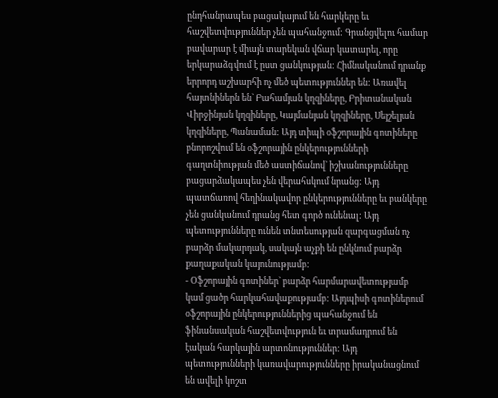ընդհանրապես բացակայում են հարկերը եւ հաշվետվություններ չեն պահանջում: Գրանցվելու համար բավարար է միայն տարեկան վճար կատարել, որը երկարաձգվում է ըստ ցանկության: Հիմնականում դրանք երրորդ աշխարհի ոչ մեծ պետություններ են: Առավել հայտնիներն են` Բահամյան կղզիները, Բրիտանական Վիրջինյան կղզիները, Կայմանյան կղզիները, Սեյշելյան կղզիները, Պանաման: Այդ տիպի օֆշորային գոտիները բնորոշվում են օֆշորային ընկերությունների գաղտնիության մեծ աստիճանով` իշխանությունները բացարձակապես չեն վերահսկում նրանց: Այդ պատճառով հեղինակավոր ընկերությունները եւ բանկերը չեն ցանկանում դրանց հետ գործ ունենալ: Այդ պետությունները ունեն տնտեսության զարգացման ոչ բարձր մակարդակ, սակայն աչքի են ընկնում բարձր քաղաքական կայունությամբ:
- Օֆշորային գոտիներ` բարձր հարմարավետությամբ կամ ցածր հարկահավաքությամբ: Այդպիսի գոտիներում օֆշորային ընկերություններից պահանջում են ֆինանսական հաշվետվություն եւ տրամադրում են էական հարկային արտոնություններ: Այդ պետությունների կառավարությունները իրականացնում են ավելի կոշտ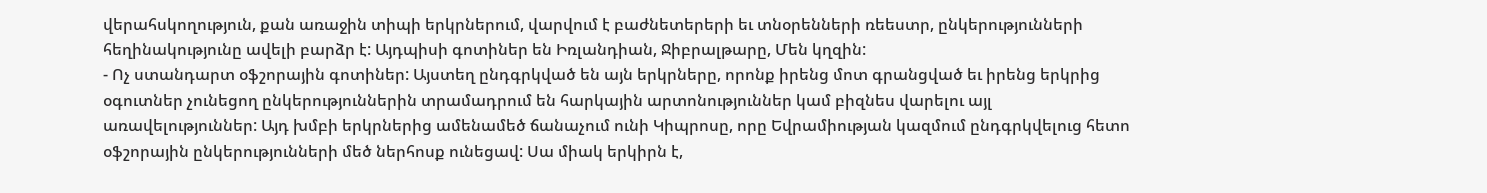վերահսկողություն, քան առաջին տիպի երկրներում, վարվում է բաժնետերերի եւ տնօրենների ռեեստր, ընկերությունների հեղինակությունը ավելի բարձր է: Այդպիսի գոտիներ են Իռլանդիան, Ջիբրալթարը, Մեն կղզին:
- Ոչ ստանդարտ օֆշորային գոտիներ: Այստեղ ընդգրկված են այն երկրները, որոնք իրենց մոտ գրանցված եւ իրենց երկրից օգուտներ չունեցող ընկերություններին տրամադրում են հարկային արտոնություններ կամ բիզնես վարելու այլ առավելություններ: Այդ խմբի երկրներից ամենամեծ ճանաչում ունի Կիպրոսը, որը Եվրամիության կազմում ընդգրկվելուց հետո օֆշորային ընկերությունների մեծ ներհոսք ունեցավ: Սա միակ երկիրն է,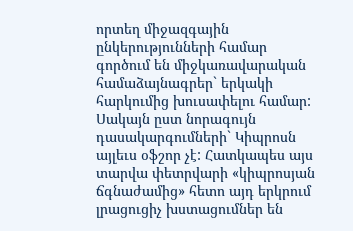որտեղ միջազգային ընկերությունների համար գործում են միջկառավարական համաձայնագրեր` երկակի հարկումից խուսափելու համար: Սակայն ըստ նորագույն դասակարգումների` Կիպրոսն այլեւս օֆշոր չէ: Հատկապես այս տարվա փետրվարի «կիպրոսյան ճգնաժամից» հետո այդ երկրում լրացուցիչ խստացումներ են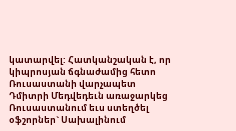կատարվել: Հատկանշական է, որ կիպրոսյան ճգնաժամից հետո Ռուսաստանի վարչապետ Դմիտրի Մեդվեդեւն առաջարկեց Ռուսաստանում եւս ստեղծել օֆշորներ` Սախալինում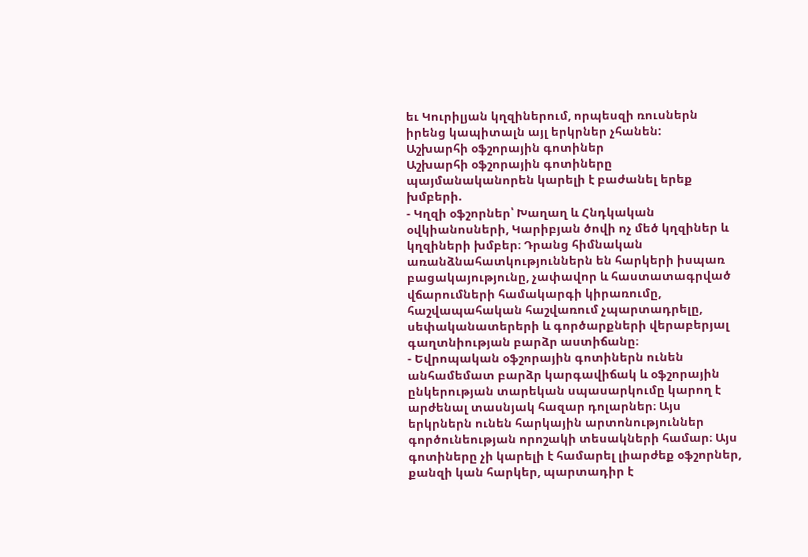եւ Կուրիլյան կղզիներում, որպեսզի ռուսներն իրենց կապիտալն այլ երկրներ չհանեն:
Աշխարհի օֆշորային գոտիներ
Աշխարհի օֆշորային գոտիները պայմանականորեն կարելի է բաժանել երեք խմբերի.
- Կղզի օֆշորներ՝ Խաղաղ և Հնդկական օվկիանոսների, Կարիբյան ծովի ոչ մեծ կղզիներ և կղզիների խմբեր։ Դրանց հիմնական առանձնահատկություններն են հարկերի իսպառ բացակայությունը, չափավոր և հաստատագրված վճարումների համակարգի կիրառումը, հաշվապահական հաշվառում չպարտադրելը, սեփականատերերի և գործարքների վերաբերյալ գաղտնիության բարձր աստիճանը։
- Եվրոպական օֆշորային գոտիներն ունեն անհամեմատ բարձր կարգավիճակ և օֆշորային ընկերության տարեկան սպասարկումը կարող է արժենալ տասնյակ հազար դոլարներ։ Այս երկրներն ունեն հարկային արտոնություններ գործունեության որոշակի տեսակների համար։ Այս գոտիները չի կարելի է համարել լիարժեք օֆշորներ, քանզի կան հարկեր, պարտադիր է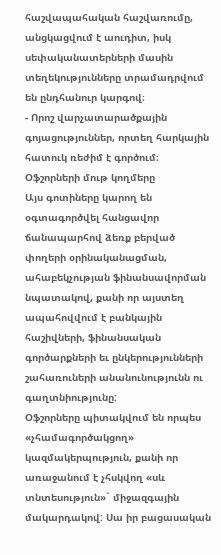հաշվապահական հաշվառումը, անցկացվում է աուդիտ, իսկ սեփականատերների մասին տեղեկությունները տրամադրվում են ընդհանուր կարգով։
- Որոշ վարչատարածքային գոյացություններ, որտեղ հարկային հատուկ ռեժիմ է գործում։
Օֆշորների մութ կողմերը
Այս գոտիները կարող են օգտագործվել հանցավոր ճանապարհով ձեռք բերված փողերի օրինականացման, ահաբեկչության ֆինանսավորման նպատակով, քանի որ այստեղ ապահովվում է բանկային հաշիվների, ֆինանսական գործարքների եւ ընկերությունների շահառուների անանունությունն ու գաղտնիությունը:
Օֆշորները պիտակվում են որպես «չհամագործակցող» կազմակերպություն, քանի որ առաջանում է չհսկվող «սև տնտեսություն»` միջազգային մակարդակով: Սա իր բացասական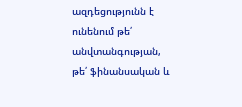ազդեցությունն է ունենում թե՛ անվտանգության, թե՛ ֆինանսական և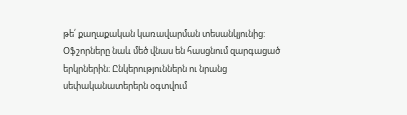թե՛ քաղաքական կառավարման տեսանկյունից:
Օֆշորները նաև մեծ վնաս են հասցնում զարգացած երկրներին։ Ընկերություններն ու նրանց սեփականատերերն օգտվում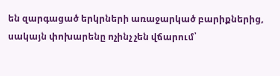են զարգացած երկրների առաջարկած բարիքներից, սակայն փոխարենը ոչինչ չեն վճարում՝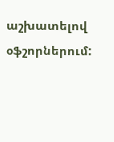աշխատելով օֆշորներում: